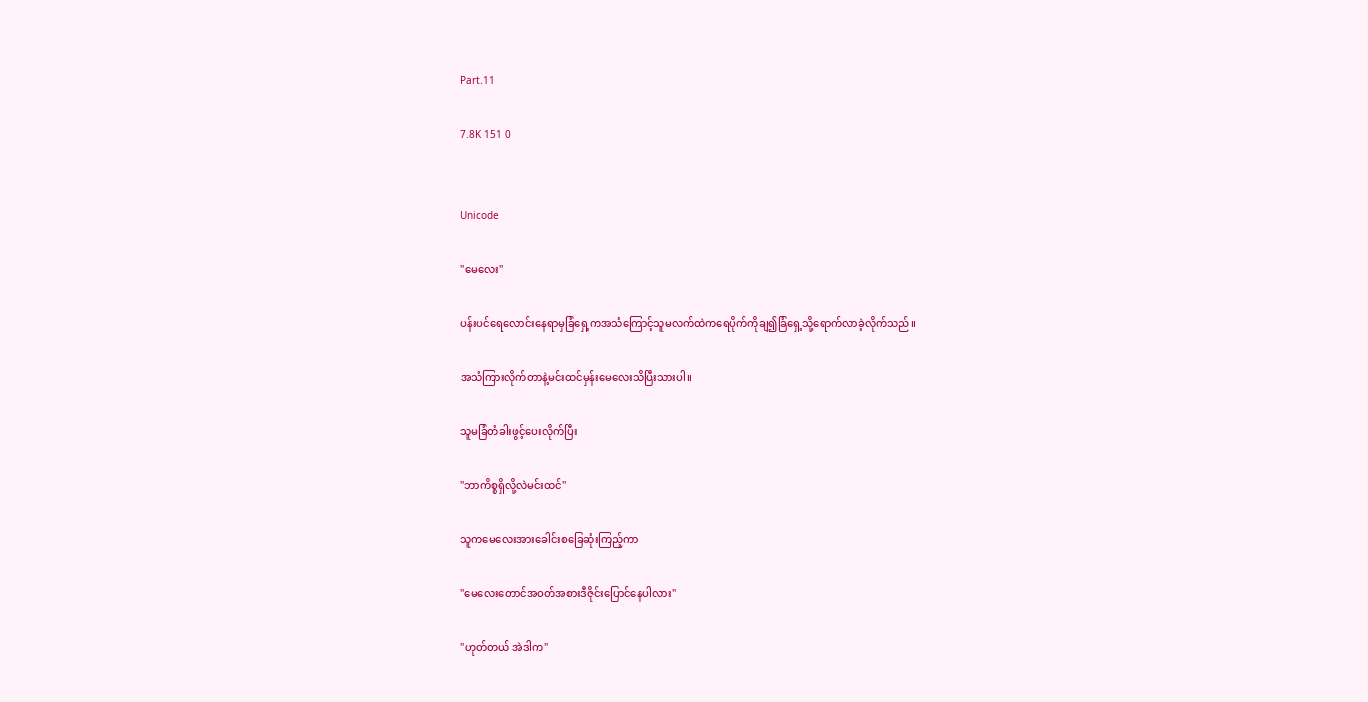Part.11

7.8K 151 0


Unicode

''မေလေး''

ပန်းပင်ရေလောင်းနေရာမှခြံရှေ့ကအသံကြောင့်သူမလက်ထဲကရေပိုက်ကိုချ၍ခြံရှေ့သို့ရောက်လာခဲ့လိုက်သည်။

အသံကြားလိုက်တာနဲ့မင်းထင်မှန်းမေလေးသိပြီးသားပါ။

သူမခြံတံခါးဖွင့်ပေးလိုက်ပြီး

''ဘာကိစ္စရှိလို့လဲမင်းထင်''

သူကမေလေးအားခေါင်းစခြေဆုံးကြည့်ကာ

''မေလေးတောင်အဝတ်အစားဒီဇိုင်းပြောင်နေပါလား''

''ဟုတ်တယ် အဲဒါက''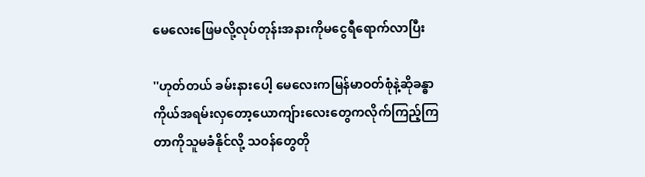မေလေးဖြေမလို့လုပ်တုန်းအနားကိုမငွေရီရောက်လာပြီး

''ဟုတ်တယ် ခမ်းနားပေါ့ မေလေးကမြန်မာဝတ်စုံနဲ့ဆိုခန္ဓာကိုယ်အရမ်းလှတော့ယောကျ်ားလေးတွေကလိုက်ကြည့်ကြတာကိုသူမခံနိုင်လို့ သဝန်တွေတို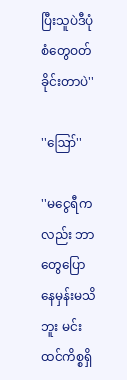ပြီးသူပဲဒီပုံစံတွေဝတ်ခိုင်းတာပဲ''

''ဪ''

''မငွေရီကလည်း ဘာတွေပြောနေမှန်းမသိဘူး မင်းထင်ကိစ္စရှိ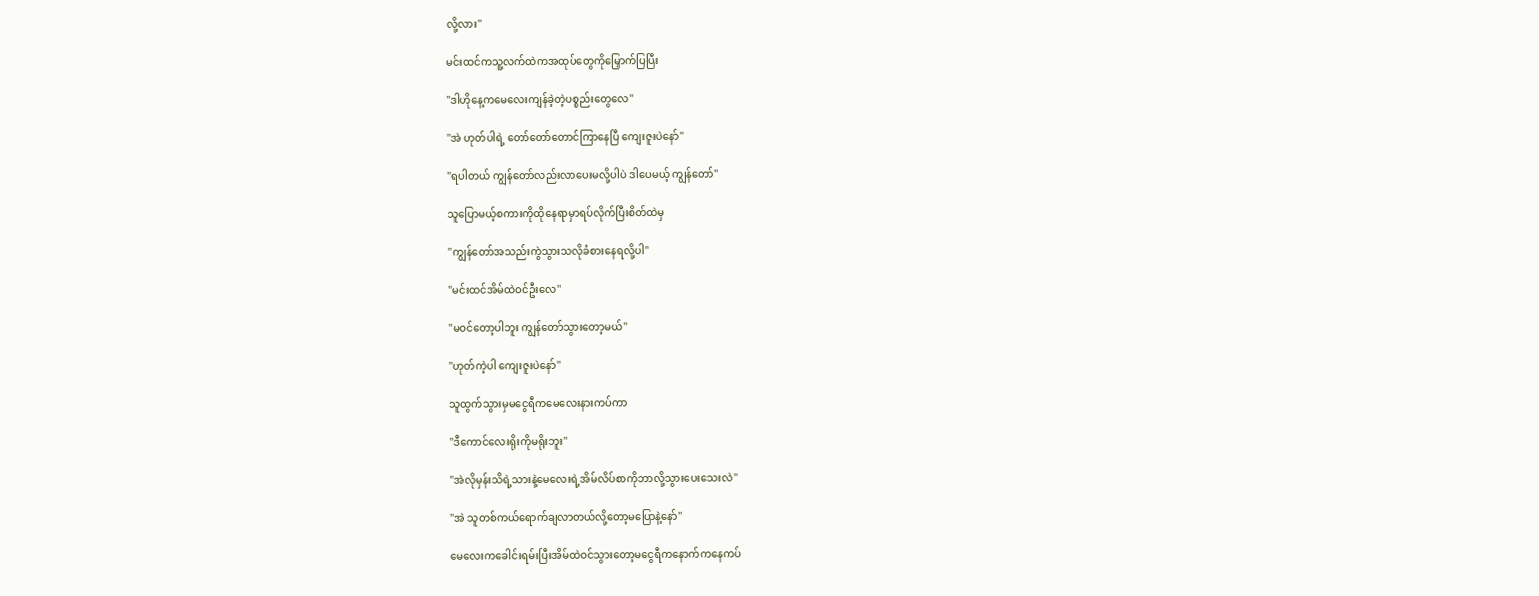လို့လား''

မင်းထင်ကသူ့လက်ထဲကအထုပ်တွေကိုမြှောက်ပြပြီး

''ဒါဟိုနေ့ကမေလေးကျန်ခဲ့တဲ့ပစ္စည်းတွေလေ''

''အဲ ဟုတ်ပါရဲ့ တော်တော်တောင်ကြာနေပြီ ကျေးဇူးပဲနော်''

''ရပါတယ် ကျွန်တော်လည်းလာပေးမလို့ပါပဲ ဒါပေမယ့် ကျွန်တော်''

သူပြောမယ့်စကားကိုထိုနေရာမှာရပ်လိုက်ပြီးစိတ်ထဲမှ

''ကျွန်တော်အသည်းကွဲသွားသလိုခံစားနေရလို့ပါ''

''မင်းထင်အိမ်ထဲဝင်ဦးလေ''

''မဝင်တော့ပါဘူး ကျွန်တော်သွားတော့မယ်''

''ဟုတ်ကဲ့ပါ ကျေးဇူးပဲနော်''

သူထွက်သွားမှမငွေရီကမေလေးနားကပ်ကာ

''ဒီကောင်လေးရိုးကိုမရိုးဘူး''

''အဲလိုမှန်းသိရဲ့သားနဲ့မေလေးရဲ့အိမ်လိပ်စာကိုဘာလို့သွားပေးသေးလဲ''

''အဲ သူတစ်ကယ်ရောက်ချလာတယ်လို့တော့မပြောနဲ့နော်''

မေလေးကခေါင်းရမ်းပြီးအိမ်ထဲဝင်သွားတော့မငွေရီကနောက်ကနေကပ်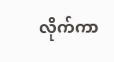လိုက်ကာ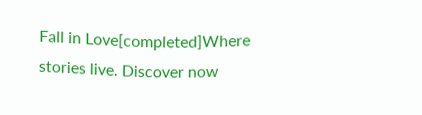Fall in Love[completed]Where stories live. Discover now